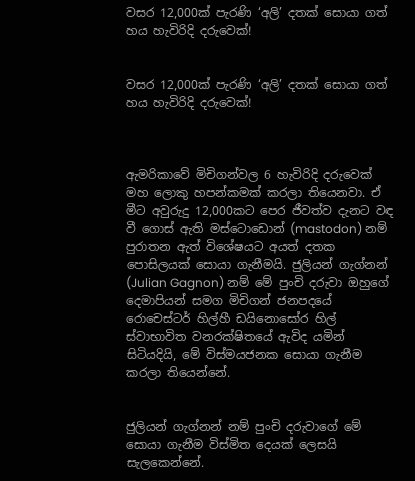වසර 12,000ක් පැරණි ‘අලි’ දතක් සොයා ගත් හය හැවිරිදි දරුවෙක්!


වසර 12,000ක් පැරණි ‘අලි’ දතක් සොයා ගත් හය හැවිරිදි දරුවෙක්!



ඇමරිකාවේ මිචිගන්වල 6 හැවිරිදි දරුවෙක් මහ ලොකු හපන්කමක් කරලා තියෙනවා. ඒ මීට අවුරුදු 12,000කට පෙර ජීවත්ව දැනට වඳ වී ගොස් ඇති මස්ටොඩොන් (mastodon) නම් පුරාතන ඇත් විශේෂයට අයත් දතක පොසිලයක් සොයා ගැනීමයි. ජුලියන් ගැග්නන් (Julian Gagnon) නම් මේ පුංචි දරුවා ඔහුගේ දෙමාපියන් සමග මිචිගන් ජනපදයේ රොචෙස්ටර් හිල්හී ඩයිනොසෝර හිල් ස්වාභාවිත වනරක්ෂිතයේ ඇවිද යමින් සිටියදියි, මේ විස්මයජනක සොයා ගැනීම කරලා තියෙන්නේ.


ජුලියන් ගැග්නන් නම් පුංචි දරුවාගේ මේ සොයා ගැනීම විස්මිත දෙයක් ලෙසයි සැලකෙන්නේ.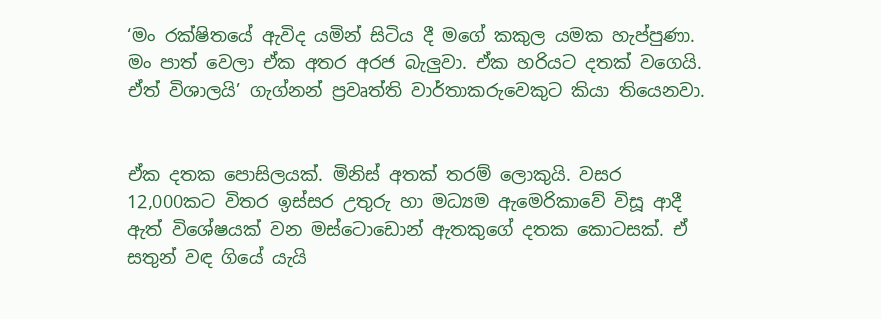‘මං රක්ෂිතයේ ඇවිද යමින් සිටිය දී මගේ කකුල යමක හැප්පුණා. මං පාත් වෙලා ඒක අතර අරජ බැලුවා‍. ඒක හරියට දතක් වගෙයි. ඒත් විශාලයි’ ගැග්නන් ප්‍රවෘත්ති වාර්තාකරුවෙකුට කියා තියෙනවා.


ඒක දතක පොසිලයක්. මිනිස් අතක් තරම් ලොකුයි. වසර 12,000කට විතර ඉස්සර උතුරු හා මධ්‍යම ඇමෙරිකාවේ විසූ ආදී ඇත් විශේෂයක් වන මස්ටොඩොන් ඇතකුගේ දතක කොටසක්. ඒ සතුන් වඳ ගියේ යැයි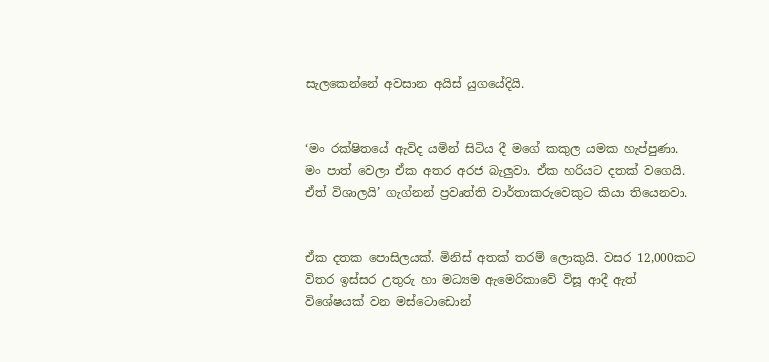සැලකෙන්නේ අවසාන අයිස් යුගයේදියි.


‘මං රක්ෂිතයේ ඇවිද යමින් සිටිය දී මගේ කකුල යමක හැප්පුණා. මං පාත් වෙලා ඒක අතර අරජ බැලුවා‍. ඒක හරියට දතක් වගෙයි. ඒත් විශාලයි’ ගැග්නන් ප්‍රවෘත්ති වාර්තාකරුවෙකුට කියා තියෙනවා.


ඒක දතක පොසිලයක්. මිනිස් අතක් තරම් ලොකුයි. වසර 12,000කට විතර ඉස්සර උතුරු හා මධ්‍යම ඇමෙරිකාවේ විසූ ආදී ඇත් විශේෂයක් වන මස්ටොඩොන්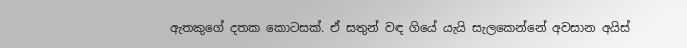ඇතකුගේ දතක කොටසක්. ඒ සතුන් වඳ ගියේ යැයි සැලකෙන්නේ අවසාන අයිස්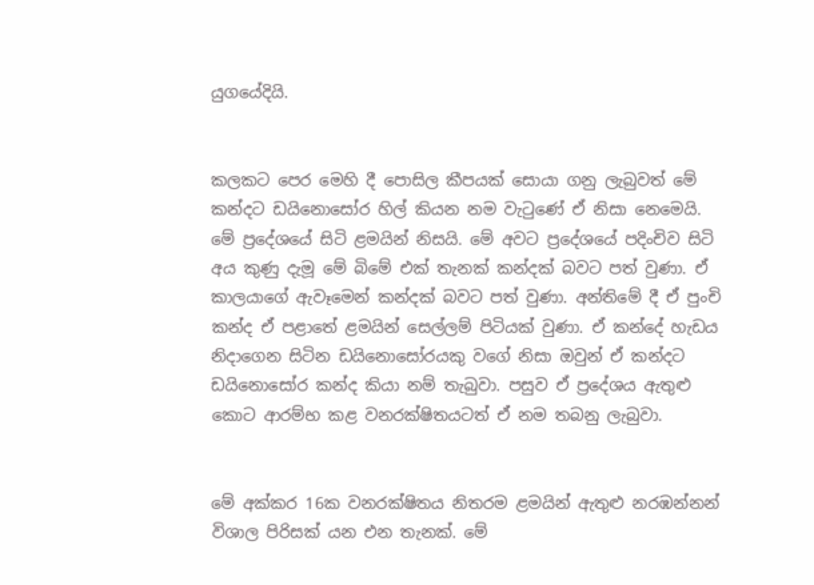යුගයේදියි.


කලකට පෙර මෙහි දී පොසිල කීපයක් සොයා ගනු ලැබුවත් මේ කන්දට ඩයිනොසෝර හිල් කියන නම වැටුණේ ඒ නිසා නෙමෙයි. මේ ප්‍රදේශයේ සිටි ළමයින් නිසයි. මේ අවට ප්‍රදේශයේ පදිංචිව සිටි අය කුණු දැමූ මේ බිමේ එක් තැනක් කන්දක් බවට පත් වුණා. ඒ කාලයාගේ ඇවෑමෙන් කන්දක් බවට පත් වුණා. අන්තිමේ දී ඒ පුංචි කන්ද ඒ පළාතේ ළමයින් සෙල්ලම් පිටියක් වුණා. ඒ කන්දේ හැඩය නිදාගෙන සිටින ඩයිනොසෝරයකු වගේ නිසා ඔවුන් ඒ කන්දට ඩයිනොසෝර කන්ද කියා නම් තැබුවා. පසුව ඒ ප්‍රදේශය ඇතුළු කොට ආරම්භ කළ වනරක්ෂිතයටත් ඒ නම තබනු ලැබුවා.


මේ අක්කර 16ක වනරක්ෂිතය නිතරම ළමයින් ඇතුළු නරඹන්නන් විශාල පිරිසක් යන එන තැනක්. මේ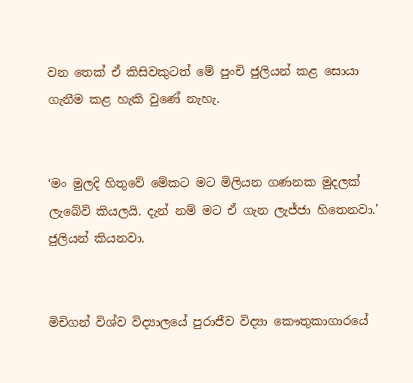වන තෙක් ඒ කිසිවකුටත් මේ පුංචි ජුලියන් කළ සොයා ගැනීම කළ හැකි වුණේ නැහැ.


‘මං මුලදි හිතුවේ මේකට මට මිලියන ගණනක මුදලක් ලැබේවි කියලයි. දැන් නම් මට ඒ ගැන ලැජ්ජා හිතෙනවා.’ ජුලියන් කියනවා.


මිචිගන් විශ්ව විද්‍යාලයේ පුරාජීව විද්‍යා කෞතුකාගාරයේ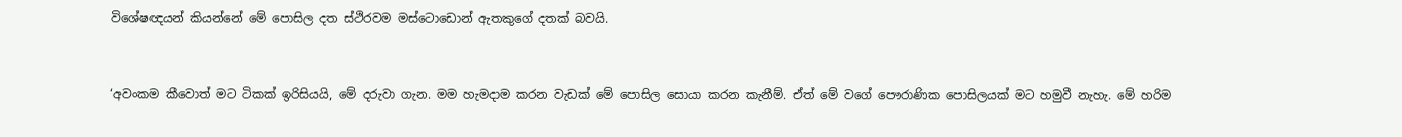විශේෂඥයන් කියන්නේ මේ පොසිල දත ස්ථිරවම මස්ටොඩොන් ඇතකුගේ දතක් බවයි.


‘අවංකම කීවොත් මට ටිකක් ඉරිසියයි, මේ දරුවා ගැන. මම හැමදාම කරන වැඩක් මේ පොසිල සොයා කරන කැනීම්. ඒත් මේ වගේ පෞරාණික පොසිලයක් මට හමුවී නැහැ. මේ හරිම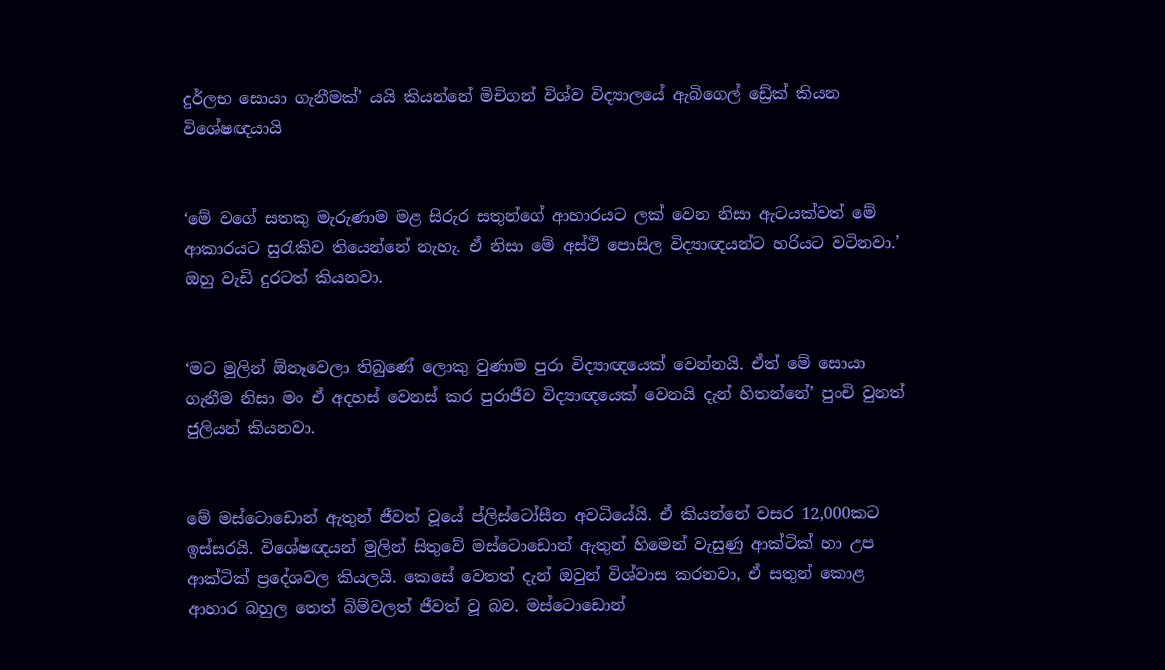දුර්ලභ සොයා ගැනීමක්’ යයි කියන්නේ මිචිගන් විශ්ව විද්‍යාලයේ ඇබිගෙල් ඩ්‍රේක් කියන විශේෂඥයායි


‘මේ වගේ සතකු මැරුණාම මළ සිරුර සතුන්ගේ ආහාරයට ලක් වෙන නිසා ඇටයක්වත් මේ ආකාරයට සුරැකිව තියෙන්නේ නැහැ. ඒ නිසා මේ අස්ථි පොසිල විද්‍යාඥයන්ට හරියට වටිනවා.’ ඔහු වැඩි දුරටත් කියනවා.


‘මට මුලින් ඕනෑවෙලා තිබුණේ ලොකු වුණාම පුරා විද්‍යාඥයෙක් වෙන්නයි. ඒත් මේ සොයා ගැනීම නිසා මං ඒ අදහස් වෙනස් කර පුරාජීව විද්‍යාඥයෙක් වෙනයි දැන් හිතන්නේ’ පුංචි වුනත් ජුලියන් කියනවා.


මේ මස්ටොඩොන් ඇතුන් ජීවත් වූයේ ප්ලිස්ටෝසීන අවධියේයි. ඒ කියන්නේ වසර 12,000කට ඉස්සරයි. විශේෂඥයන් මුලින් සිතුවේ මස්ටොඩොන් ඇතුන් හිමෙන් වැසුණු ආක්ටික් හා උප ආක්ටික් ප්‍රදේශවල කියලයි. කෙසේ වෙතත් දැන් ඔවුන් විශ්වාස කරනවා, ඒ සතුන් කොළ ආහාර බහුල තෙත් බිම්වලත් ජීවත් වූ බව. මස්ටොඩොන්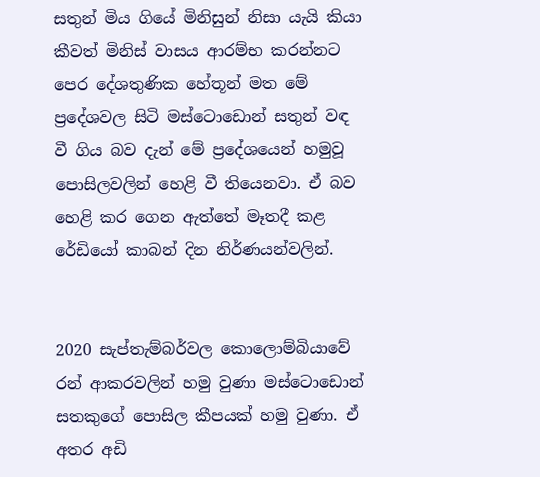සතුන් මිය ගියේ මිනිසුන් නිසා යැයි කියා කීවත් මිනිස් වාසය ආරම්භ කරන්නට පෙර දේශතුණික හේතූන් මත මේ ප්‍රදේශවල සිටි මස්ටොඩොන් සතුන් වඳ වී ගිය බව දැන් මේ ප්‍රදේශයෙන් හමුවූ පොසිලවලින් හෙළි වී තියෙනවා. ඒ බව හෙළි කර ගෙන ඇත්තේ මෑතදී කළ රේඩියෝ කාබන් දින නිර්ණයන්වලින්.


2020 සැප්තැම්බර්වල කොලොම්බියාවේ රන් ආකරවලින් හමු වුණා මස්ටොඩොන් සතකුගේ පොසිල කීපයක් හමු වුණා. ඒ අතර අඩි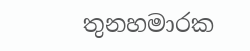තුනහමාරක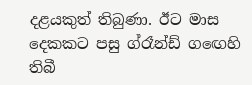දළයකුත් තිබුණා. ඊට මාස දෙකකට පසු ග්රෑන්ඩ් ගඟ‍ෙහි තිබී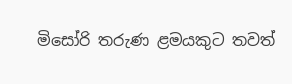මිසෝරි තරුණ ළමයකුට තවත්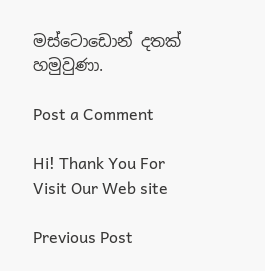මස්ටොඩොන් දතක් හමුවුණා.

Post a Comment

Hi! Thank You For Visit Our Web site

Previous Post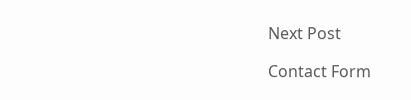Next Post

Contact Form